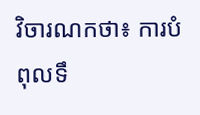វិចារណកថា៖ ការបំពុលទឹ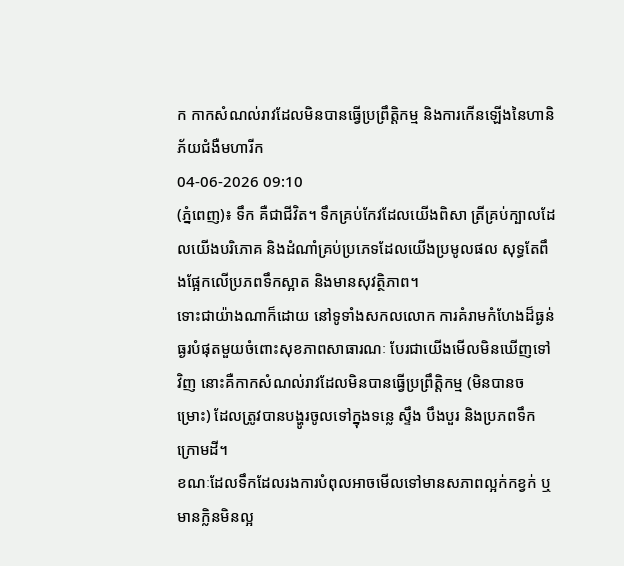ក កាកសំណល់រាវដែលមិនបានធ្វើប្រព្រឹត្តិកម្ម និងការកើនឡើងនៃហានិភ័យជំងឺមហារីក
04-06-2026 09:10
(ភ្នំពេញ)៖ ទឹក គឺជាជីវិត។ ទឹកគ្រប់កែវដែលយើងពិសា ត្រីគ្រប់ក្បាលដែលយើងបរិភោគ និងដំណាំគ្រប់ប្រភេទដែលយើងប្រមូលផល សុទ្ធតែពឹងផ្អែកលើប្រភពទឹកស្អាត និងមានសុវត្ថិភាព។
ទោះជាយ៉ាងណាក៏ដោយ នៅទូទាំងសកលលោក ការគំរាមកំហែងដ៏ធ្ងន់ធ្ងរបំផុតមួយចំពោះសុខភាពសាធារណៈ បែរជាយើងមើលមិនឃើញទៅវិញ នោះគឺកាកសំណល់រាវដែលមិនបានធ្វើប្រព្រឹត្តិកម្ម (មិនបានចម្រោះ) ដែលត្រូវបានបង្ហូរចូលទៅក្នុងទន្លេ ស្ទឹង បឹងបួរ និងប្រភពទឹកក្រោមដី។
ខណៈដែលទឹកដែលរងការបំពុលអាចមើលទៅមានសភាពល្អក់កខ្វក់ ឬមានក្លិនមិនល្អ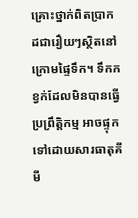គ្រោះថ្នាក់ពិតប្រាកដជារឿយៗស្ថិតនៅក្រោមផ្ទៃទឹក។ ទឹកកខ្វក់ដែលមិនបានធ្វើប្រព្រឹត្តិកម្ម អាចផ្ទុកទៅដោយសារធាតុគីមី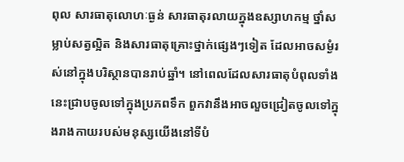ពុល សារធាតុលោហៈធ្ងន់ សារធាតុរលាយក្នុងឧស្សាហកម្ម ថ្នាំសម្លាប់សត្វល្អិត និងសារធាតុគ្រោះថ្នាក់ផ្សេងៗទៀត ដែលអាចសម្ងំរស់នៅក្នុងបរិស្ថានបានរាប់ឆ្នាំ។ នៅពេលដែលសារធាតុបំពុលទាំងនេះជ្រាបចូលទៅក្នុងប្រភពទឹក ពួកវានឹងអាចលួចជ្រៀតចូលទៅក្នុងរាងកាយរបស់មនុស្សយើងនៅទីបំ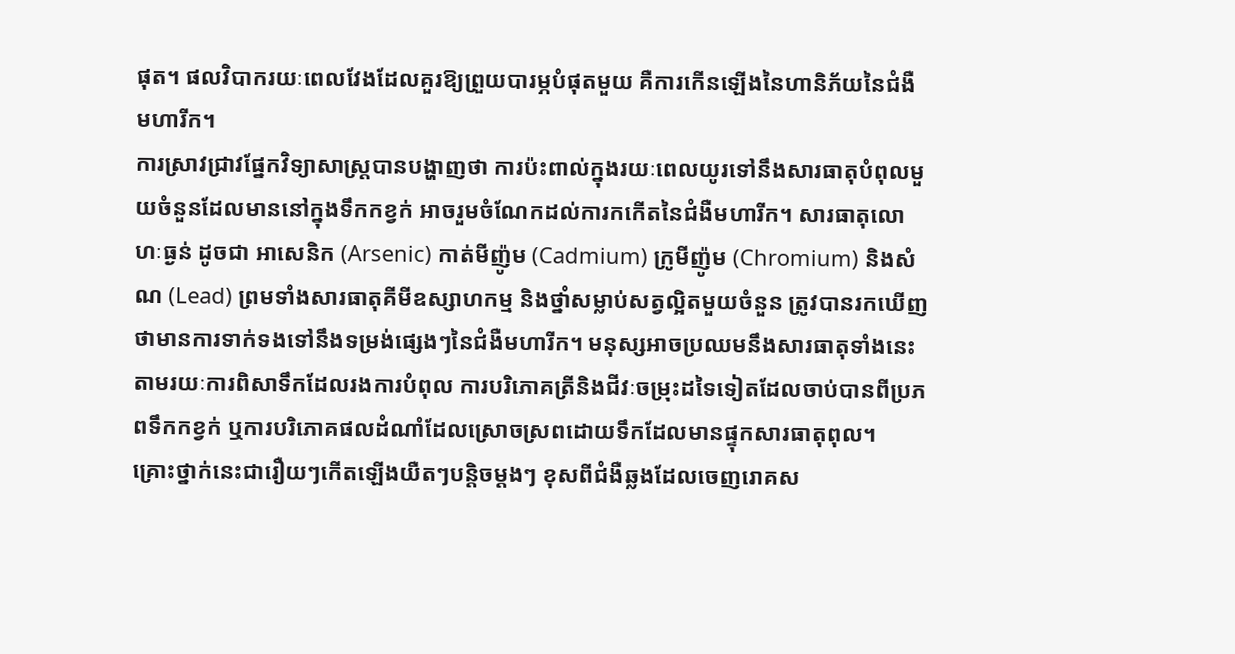ផុត។ ផលវិបាករយៈពេលវែងដែលគួរឱ្យព្រួយបារម្ភបំផុតមួយ គឺការកើនឡើងនៃហានិភ័យនៃជំងឺមហារីក។
ការស្រាវជ្រាវផ្នែកវិទ្យាសាស្ត្របានបង្ហាញថា ការប៉ះពាល់ក្នុងរយៈពេលយូរទៅនឹងសារធាតុបំពុលមួយចំនួនដែលមាននៅក្នុងទឹកកខ្វក់ អាចរួមចំណែកដល់ការកកើតនៃជំងឺមហារីក។ សារធាតុលោហៈធ្ងន់ ដូចជា អាសេនិក (Arsenic) កាត់មីញ៉ូម (Cadmium) ក្រូមីញ៉ូម (Chromium) និងសំណ (Lead) ព្រមទាំងសារធាតុគីមីឧស្សាហកម្ម និងថ្នាំសម្លាប់សត្វល្អិតមួយចំនួន ត្រូវបានរកឃើញថាមានការទាក់ទងទៅនឹងទម្រង់ផ្សេងៗនៃជំងឺមហារីក។ មនុស្សអាចប្រឈមនឹងសារធាតុទាំងនេះតាមរយៈការពិសាទឹកដែលរងការបំពុល ការបរិភោគត្រីនិងជីវៈចម្រុះដទៃទៀតដែលចាប់បានពីប្រភពទឹកកខ្វក់ ឬការបរិភោគផលដំណាំដែលស្រោចស្រពដោយទឹកដែលមានផ្ទុកសារធាតុពុល។
គ្រោះថ្នាក់នេះជារឿយៗកើតឡើងយឺតៗបន្តិចម្តងៗ ខុសពីជំងឺឆ្លងដែលចេញរោគស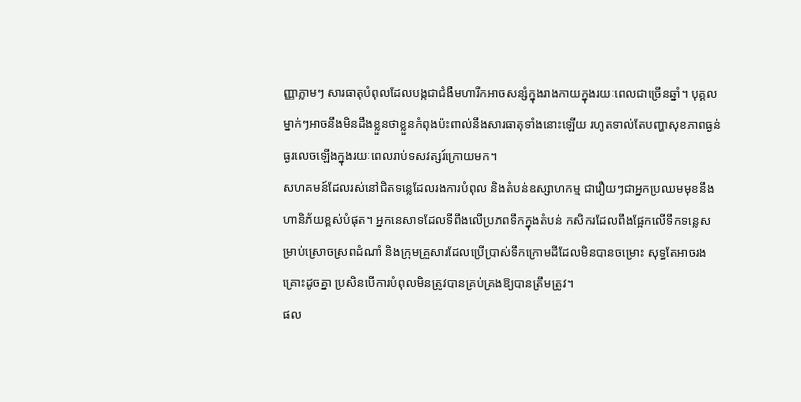ញ្ញាភ្លាមៗ សារធាតុបំពុលដែលបង្កជាជំងឺមហារីកអាចសន្សំក្នុងរាងកាយក្នុងរយៈពេលជាច្រើនឆ្នាំ។ បុគ្គលម្នាក់ៗអាចនឹងមិនដឹងខ្លួនថាខ្លួនកំពុងប៉ះពាល់នឹងសារធាតុទាំងនោះឡើយ រហូតទាល់តែបញ្ហាសុខភាពធ្ងន់ធ្ងរលេចឡើងក្នុងរយៈពេលរាប់ទសវត្សរ៍ក្រោយមក។
សហគមន៍ដែលរស់នៅជិតទន្លេដែលរងការបំពុល និងតំបន់ឧស្សាហកម្ម ជារឿយៗជាអ្នកប្រឈមមុខនឹងហានិភ័យខ្ពស់បំផុត។ អ្នកនេសាទដែលទីពឹងលើប្រភពទឹកក្នុងតំបន់ កសិករដែលពឹងផ្អែកលើទឹកទន្លេសម្រាប់ស្រោចស្រពដំណាំ និងក្រុមគ្រួសារដែលប្រើប្រាស់ទឹកក្រោមដីដែលមិនបានចម្រោះ សុទ្ធតែអាចរងគ្រោះដូចគ្នា ប្រសិនបើការបំពុលមិនត្រូវបានគ្រប់គ្រងឱ្យបានត្រឹមត្រូវ។
ផល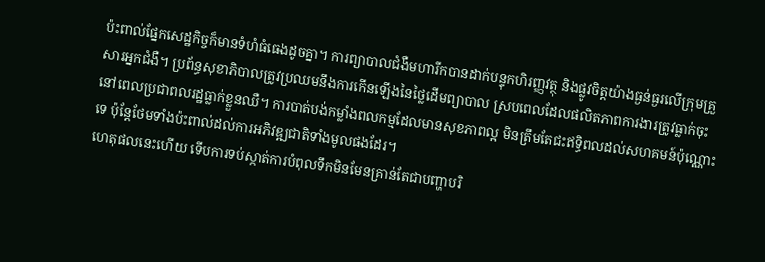ប៉ះពាល់ផ្នែកសេដ្ឋកិច្ចក៏មានទំហំធំធេងដូចគ្នា។ ការព្យាបាលជំងឺមហារីកបានដាក់បន្ទុកហិរញ្ញវត្ថុ និងផ្លូវចិត្តយ៉ាងធ្ងន់ធ្ងរលើក្រុមគ្រួសារអ្នកជំងឺ។ ប្រព័ន្ធសុខាភិបាលត្រូវប្រឈមនឹងការកើនឡើងនៃថ្លៃដើមព្យាបាល ស្របពេលដែលផលិតភាពការងារត្រូវធ្លាក់ចុះនៅពេលប្រជាពលរដ្ឋធ្លាក់ខ្លួនឈឺ។ ការបាត់បង់កម្លាំងពលកម្មដែលមានសុខភាពល្អ មិនត្រឹមតែជះឥទ្ធិពលដល់សហគមន៍ប៉ុណ្ណោះទេ ប៉ុន្តែថែមទាំងប៉ះពាល់ដល់ការអភិវឌ្ឍជាតិទាំងមូលផងដែរ។
ហេតុផលនេះហើយ ទើបការទប់ស្កាត់ការបំពុលទឹកមិនមែនគ្រាន់តែជាបញ្ហាបរិ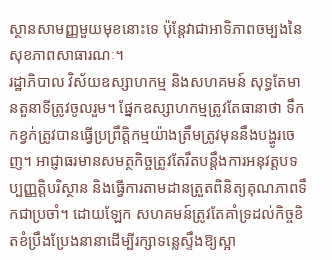ស្ថានសាមញ្ញមួយមុខនោះទេ ប៉ុន្តែវាជាអាទិភាពចម្បងនៃសុខភាពសាធារណៈ។
រដ្ឋាភិបាល វិស័យឧស្សាហកម្ម និងសហគមន៍ សុទ្ធតែមានតួនាទីត្រូវចូលរួម។ ផ្នែកឧស្សាហកម្មត្រូវតែធានាថា ទឹកកខ្វក់ត្រូវបានធ្វើប្រព្រឹត្តិកម្មយ៉ាងត្រឹមត្រូវមុននឹងបង្ហូរចេញ។ អាជ្ញាធរមានសមត្ថកិច្ចត្រូវតែរឹតបន្តឹងការអនុវត្តបទប្បញ្ញត្តិបរិស្ថាន និងធ្វើការតាមដានត្រួតពិនិត្យគុណភាពទឹកជាប្រចាំ។ ដោយឡែក សហគមន៍ត្រូវតែគាំទ្រដល់កិច្ចខិតខំប្រឹងប្រែងនានាដើម្បីរក្សាទន្លេស្ទឹងឱ្យស្អា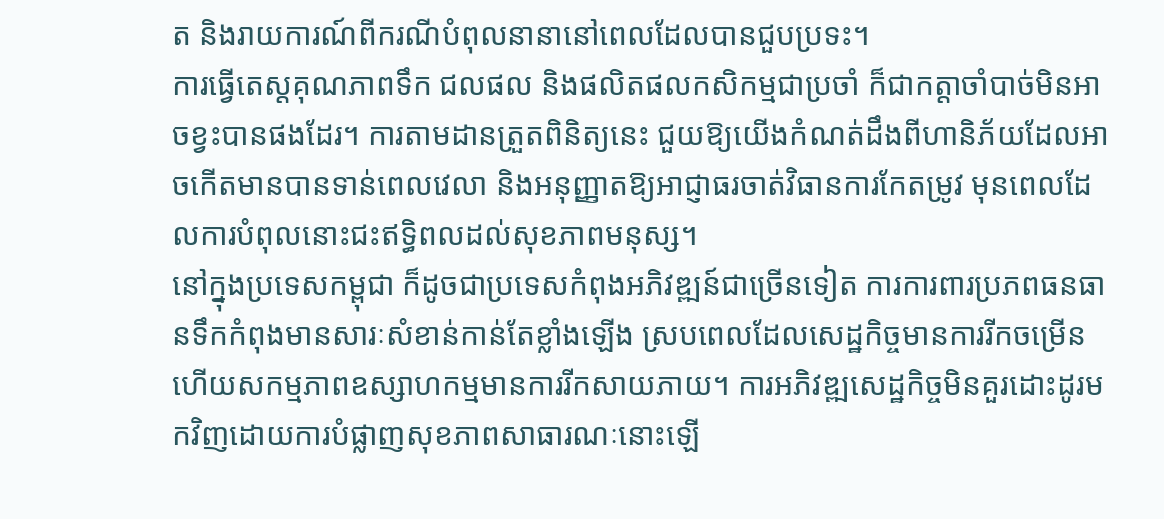ត និងរាយការណ៍ពីករណីបំពុលនានានៅពេលដែលបានជួបប្រទះ។
ការធ្វើតេស្តគុណភាពទឹក ជលផល និងផលិតផលកសិកម្មជាប្រចាំ ក៏ជាកត្តាចាំបាច់មិនអាចខ្វះបានផងដែរ។ ការតាមដានត្រួតពិនិត្យនេះ ជួយឱ្យយើងកំណត់ដឹងពីហានិភ័យដែលអាចកើតមានបានទាន់ពេលវេលា និងអនុញ្ញាតឱ្យអាជ្ញាធរចាត់វិធានការកែតម្រូវ មុនពេលដែលការបំពុលនោះជះឥទ្ធិពលដល់សុខភាពមនុស្ស។
នៅក្នុងប្រទេសកម្ពុជា ក៏ដូចជាប្រទេសកំពុងអភិវឌ្ឍន៍ជាច្រើនទៀត ការការពារប្រភពធនធានទឹកកំពុងមានសារៈសំខាន់កាន់តែខ្លាំងឡើង ស្របពេលដែលសេដ្ឋកិច្ចមានការរីកចម្រើន ហើយសកម្មភាពឧស្សាហកម្មមានការរីកសាយភាយ។ ការអភិវឌ្ឍសេដ្ឋកិច្ចមិនគួរដោះដូរមកវិញដោយការបំផ្លាញសុខភាពសាធារណៈនោះឡើ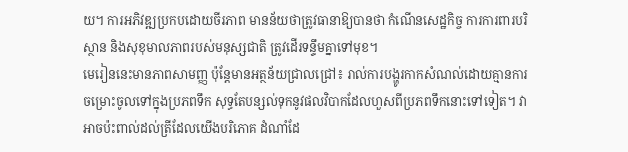យ។ ការអភិវឌ្ឍប្រកបដោយចីរភាព មានន័យថាត្រូវធានាឱ្យបានថា កំណើនសេដ្ឋកិច្ច ការការពារបរិស្ថាន និងសុខុមាលភាពរបស់មនុស្សជាតិ ត្រូវដើរទន្ទឹមគ្នាទៅមុខ។
មេរៀននេះមានភាពសាមញ្ញ ប៉ុន្តែមានអត្ថន័យជ្រាលជ្រៅ៖ រាល់ការបង្ហូរកាកសំណល់ដោយគ្មានការចម្រោះចូលទៅក្នុងប្រភពទឹក សុទ្ធតែបន្សល់ទុកនូវផលវិបាកដែលហួសពីប្រភពទឹកនោះទៅទៀត។ វាអាចប៉ះពាល់ដល់ត្រីដែលយើងបរិភោគ ដំណាំដែ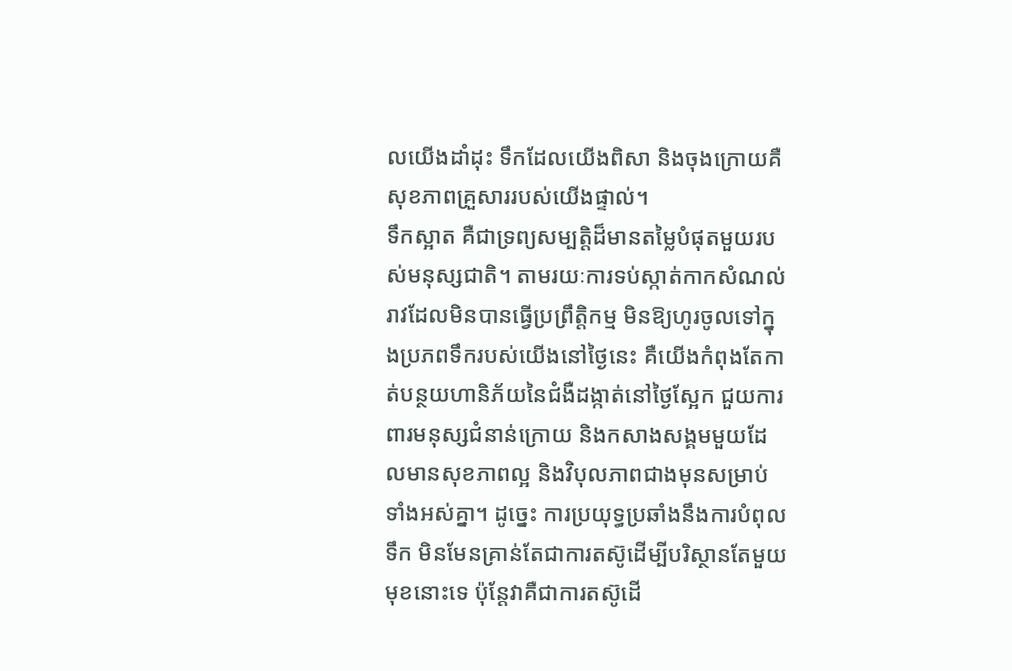លយើងដាំដុះ ទឹកដែលយើងពិសា និងចុងក្រោយគឺសុខភាពគ្រួសាររបស់យើងផ្ទាល់។
ទឹកស្អាត គឺជាទ្រព្យសម្បត្តិដ៏មានតម្លៃបំផុតមួយរបស់មនុស្សជាតិ។ តាមរយៈការទប់ស្កាត់កាកសំណល់រាវដែលមិនបានធ្វើប្រព្រឹត្តិកម្ម មិនឱ្យហូរចូលទៅក្នុងប្រភពទឹករបស់យើងនៅថ្ងៃនេះ គឺយើងកំពុងតែកាត់បន្ថយហានិភ័យនៃជំងឺដង្កាត់នៅថ្ងៃស្អែក ជួយការពារមនុស្សជំនាន់ក្រោយ និងកសាងសង្គមមួយដែលមានសុខភាពល្អ និងវិបុលភាពជាងមុនសម្រាប់ទាំងអស់គ្នា។ ដូច្នេះ ការប្រយុទ្ធប្រឆាំងនឹងការបំពុលទឹក មិនមែនគ្រាន់តែជាការតស៊ូដើម្បីបរិស្ថានតែមួយមុខនោះទេ ប៉ុន្តែវាគឺជាការតស៊ូដើ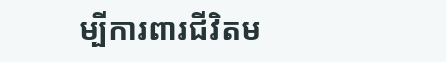ម្បីការពារជីវិតម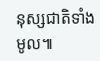នុស្សជាតិទាំងមូល៕